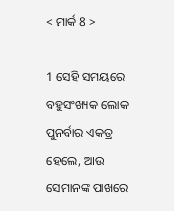< ମାର୍କ 8 >

1 ସେହି ସମୟରେ ବହୁସଂଖ୍ୟକ ଲୋକ ପୁନର୍ବାର ଏକତ୍ର ହେଲେ, ଆଉ ସେମାନଙ୍କ ପାଖରେ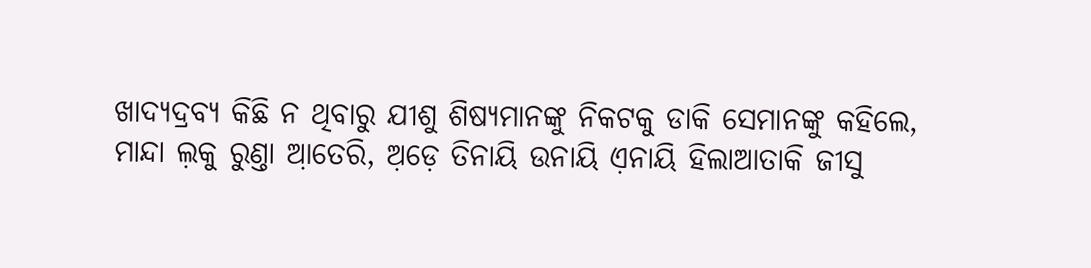ଖାଦ୍ୟଦ୍ରବ୍ୟ କିଛି ନ ଥିବାରୁ ଯୀଶୁ ଶିଷ୍ୟମାନଙ୍କୁ ନିକଟକୁ ଡାକି ସେମାନଙ୍କୁ କହିଲେ,
ମାନ୍ଦା ଲ଼କୁ ରୁଣ୍ତା ଆ଼ତେରି, ଅ଼ଡ଼େ ତିନାୟି ଉନାୟି ଏ଼ନାୟି ହିଲାଆତାକି ଜୀସୁ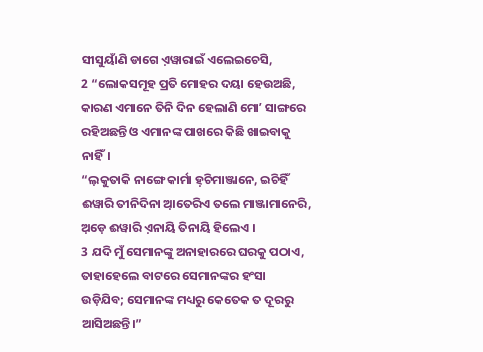ସୀସୁୟାଁଣି ଡାଗେ ଏ଼ୱାରାଇଁ ଏଲେଇଚେସି,
2 “ଲୋକସମୂହ ପ୍ରତି ମୋହର ଦୟା ହେଉଅଛି, କାରଣ ଏମାନେ ତିନି ଦିନ ହେଲାଣି ମୋʼ ସାଙ୍ଗରେ ରହିଅଛନ୍ତି ଓ ଏମାନଙ୍କ ପାଖରେ କିଛି ଖାଇବାକୁ ନାହିଁ।
“ଲ଼କୁତାକି ନାଙ୍ଗେ କାର୍ମା ହ଼ଚିମାଞ୍ଜାନେ, ଇଚିହିଁ ଈୱାରି ତୀନିଦିନା ଆ଼ତେରିଏ ତଲେ ମାଞ୍ଜାମାନେରି, ଅ଼ଡ଼େ ଈୱାରି ଏ଼ନାୟି ତିନାୟି ହିଲେଏ ।
3 ଯଦି ମୁଁ ସେମାନଙ୍କୁ ଅନାହାରରେ ଘରକୁ ପଠାଏ, ତାହାହେଲେ ବାଟରେ ସେମାନଙ୍କର ହଂସା ଉଡ଼ିଯିବ; ସେମାନଙ୍କ ମଧ୍ୟରୁ କେତେକ ତ ଦୂରରୁ ଆସିଅଛନ୍ତି।”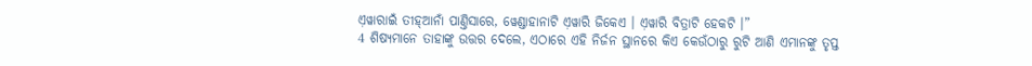ଏ଼ୱାରାଇଁ ତୀହ୍‌ଆନାଁ ପାଣ୍ତିସାରେ, ୱେଣ୍ଡାହାନାଟି ଏ଼ୱାରି ଜିକେଏ । ଏ଼ୱାରି ବିତ୍ରାଟି ହେକଟି ।”
4 ଶିଷ୍ୟମାନେ ତାହାଙ୍କୁ ଉତ୍ତର ଦେଲେ, ଏଠାରେ ଏହି ନିର୍ଜନ ସ୍ଥାନରେ କିଏ କେଉଁଠାରୁ ରୁଟି ଆଣି ଏମାନଙ୍କୁ ତୃପ୍ତ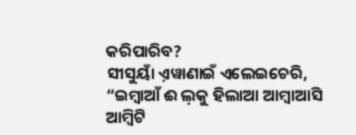କରିପାରିବ?
ସୀସୁୟାଁ ଏ଼ୱାଣାଇଁ ଏଲେଇଚେରି, “ଇମ୍ବାଆଁ ଈ ଲ଼କୁ ହିଲାଆ ଆମ୍ବାଆସି ଆମ୍ବିଟି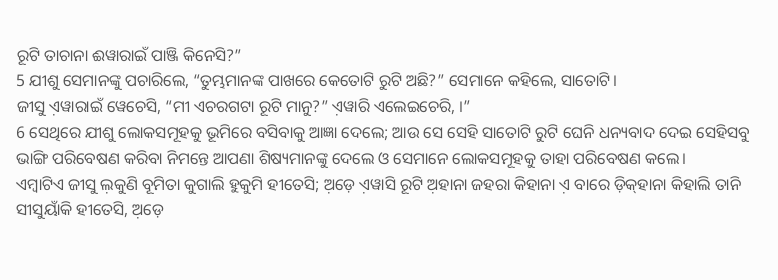ରୂଟି ତାଚାନା ଈୱାରାଇଁ ପାଞ୍ଜି କିନେସି?”
5 ଯୀଶୁ ସେମାନଙ୍କୁ ପଚାରିଲେ, “ତୁମ୍ଭମାନଙ୍କ ପାଖରେ କେତୋଟି ରୁଟି ଅଛି?” ସେମାନେ କହିଲେ, ସାତୋଟି।
ଜୀସୁ ଏ଼ୱାରାଇଁ ୱେଚେସି, “ମୀ ଏଚରଗଟା ରୂଟି ମାନୁ?” ଏ଼ୱାରି ଏଲେଇଚେରି, ।”
6 ସେଥିରେ ଯୀଶୁ ଲୋକସମୂହକୁ ଭୂମିରେ ବସିବାକୁ ଆଜ୍ଞା ଦେଲେ; ଆଉ ସେ ସେହି ସାତୋଟି ରୁଟି ଘେନି ଧନ୍ୟବାଦ ଦେଇ ସେହିସବୁ ଭାଙ୍ଗି ପରିବେଷଣ କରିବା ନିମନ୍ତେ ଆପଣା ଶିଷ୍ୟମାନଙ୍କୁ ଦେଲେ ଓ ସେମାନେ ଲୋକସମୂହକୁ ତାହା ପରିବେଷଣ କଲେ।
ଏମ୍ବାଟିଏ ଜୀସୁ ଲ଼କୁଣି ବୂମିତା କୁଗାଲି ହୁକୁମି ହୀତେସି; ଅ଼ଡ଼େ ଏ଼ୱାସି ରୂଟି ଅ଼ହାନା ଜହରା କିହାନା ଏ଼ ବାରେ ଡ଼ିକ୍‌ହାନା କିହାଲି ତାନି ସୀସୁୟାଁକି ହୀତେସି, ଅ଼ଡ଼େ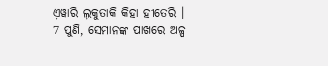ଏ଼ୱାରି ଲ଼କୁତାକି କିହା ହୀତେରି ।
7 ପୁଣି, ସେମାନଙ୍କ ପାଖରେ ଅଳ୍ପ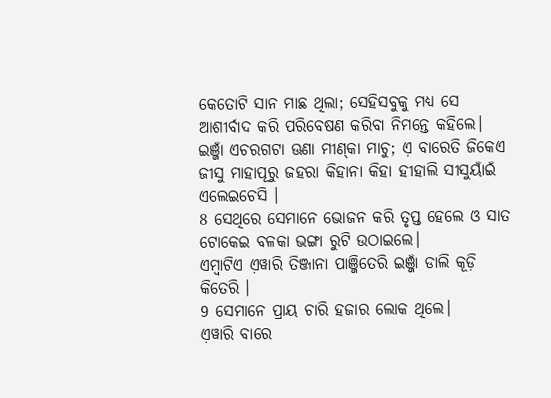କେତୋଟି ସାନ ମାଛ ଥିଲା; ସେହିସବୁକୁ ମଧ୍ୟ ସେ ଆଶୀର୍ବାଦ କରି ପରିବେଷଣ କରିବା ନିମନ୍ତେ କହିଲେ।
ଇଞ୍ଜାଁ ଏଚରଗଟା ଊଣା ମୀଣ୍‌କା ମାଚୁ; ଏ଼ ବାରେତି ଜିକେଏ ଜୀସୁ ମାହାପୂରୁ ଜହରା କିହାନା କିହା ହୀହାଲି ସୀସୁୟାଁଇଁ ଏଲେଇଚେସି ।
8 ସେଥିରେ ସେମାନେ ଭୋଜନ କରି ତୃପ୍ତ ହେଲେ ଓ ସାତ ଟୋକେଇ ବଳକା ଭଙ୍ଗା ରୁଟି ଉଠାଇଲେ।
ଏମ୍ବାଟିଏ ଏ଼ୱାରି ତିଞ୍ଜାନା ପାଞ୍ଜିତେରି ଇଞ୍ଜାଁ ଡାଲି କୂଡ଼ି କିତେରି ।
9 ସେମାନେ ପ୍ରାୟ ଚାରି ହଜାର ଲୋକ ଥିଲେ।
ଏ଼ୱାରି ବାରେ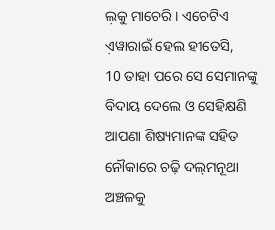ଲ଼କୁ ମାଚେରି । ଏଚେଟିଏ ଏ଼ୱାରାଇଁ ହେଲ ହୀତେସି,
10 ତାହା ପରେ ସେ ସେମାନଙ୍କୁ ବିଦାୟ ଦେଲେ ଓ ସେହିକ୍ଷଣି ଆପଣା ଶିଷ୍ୟମାନଙ୍କ ସହିତ ନୌକାରେ ଚଢ଼ି ଦଲ୍‌ମନୂଥା ଅଞ୍ଚଳକୁ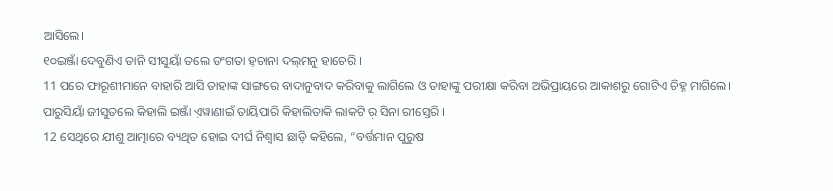ଆସିଲେ।
୧୦ଇଞ୍ଜାଁ ଦେବୁଣିଏ ତାନି ସୀସୁୟାଁ ତଲେ ଡଂଗତା ହ଼ଚାନା ଦଲ୍‌ମନୁ ହାଚେରି ।
11 ପରେ ଫାରୂଶୀମାନେ ବାହାରି ଆସି ତାହାଙ୍କ ସାଙ୍ଗରେ ବାଦାନୁବାଦ କରିବାକୁ ଲାଗିଲେ ଓ ତାହାଙ୍କୁ ପରୀକ୍ଷା କରିବା ଅଭିପ୍ରାୟରେ ଆକାଶରୁ ଗୋଟିଏ ଚିହ୍ନ ମାଗିଲେ।
ପାରୁସିୟାଁ ଜୀସୁତଲେ କିହାଲି ଇଞ୍ଜାଁ ଏ଼ୱାଣାଇଁ ତାୟିପାରି କିହାଲିତାକି ଲାକଟି ର଼ ସିନା ରୀସ୍ତେରି ।
12 ସେଥିରେ ଯୀଶୁ ଆତ୍ମାରେ ବ୍ୟଥିତ ହୋଇ ଦୀର୍ଘ ନିଶ୍ୱାସ ଛାଡ଼ି କହିଲେ, “ବର୍ତ୍ତମାନ ପୁରୁଷ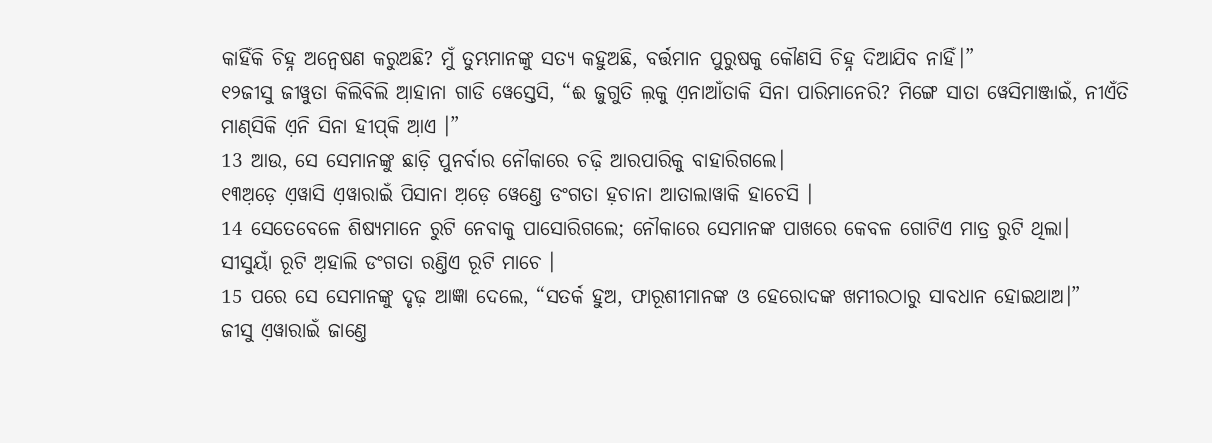କାହିଁକି ଚିହ୍ନ ଅନ୍ୱେଷଣ କରୁଅଛି? ମୁଁ ତୁମ୍ଭମାନଙ୍କୁ ସତ୍ୟ କହୁଅଛି, ବର୍ତ୍ତମାନ ପୁରୁଷକୁ କୌଣସି ଚିହ୍ନ ଦିଆଯିବ ନାହିଁ।”
୧୨ଜୀସୁ ଜୀୱୁତା କିଲିବିଲି ଆ଼ହାନା ଗାଡି ୱେସ୍ତେସି, “ଈ ଜୁଗୁତି ଲ଼କୁ ଏ଼ନାଆଁତାକି ସିନା ପାରିମାନେରି? ମିଙ୍ଗେ ସାତା ୱେସିମାଞ୍ଜାଇଁ, ନୀଏଁତି ମାଣ୍‌ସିକି ଏ଼ନି ସିନା ହୀପ୍‌କି ଆ଼ଏ ।”
13 ଆଉ, ସେ ସେମାନଙ୍କୁ ଛାଡ଼ି ପୁନର୍ବାର ନୌକାରେ ଚଢ଼ି ଆରପାରିକୁ ବାହାରିଗଲେ।
୧୩ଅ଼ଡ଼େ ଏ଼ୱାସି ଏ଼ୱାରାଇଁ ପିସାନା ଅ଼ଡ଼େ ୱେଣ୍ତେ ଡଂଗତା ହ଼ଚାନା ଆତାଲାୱାକି ହାଚେସି ।
14 ସେତେବେଳେ ଶିଷ୍ୟମାନେ ରୁଟି ନେବାକୁ ପାସୋରିଗଲେ; ନୌକାରେ ସେମାନଙ୍କ ପାଖରେ କେବଳ ଗୋଟିଏ ମାତ୍ର ରୁଟି ଥିଲା।
ସୀସୁୟାଁ ରୂଟି ଅ଼ହାଲି ଡଂଗତା ରଣ୍ତିଏ ରୂଟି ମାଚେ ।
15 ପରେ ସେ ସେମାନଙ୍କୁ ଦୃଢ଼ ଆଜ୍ଞା ଦେଲେ, “ସତର୍କ ହୁଅ, ଫାରୂଶୀମାନଙ୍କ ଓ ହେରୋଦଙ୍କ ଖମୀରଠାରୁ ସାବଧାନ ହୋଇଥାଅ।”
ଜୀସୁ ଏ଼ୱାରାଇଁ ଜାଣ୍ତେ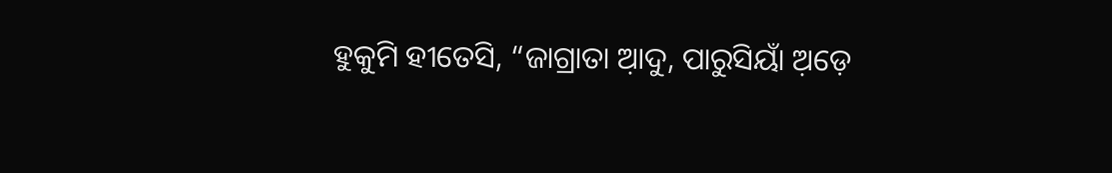ହୁକୁମି ହୀତେସି, “ଜାଗ୍ରାତା ଆ଼ଦୁ, ପାରୁସିୟାଁ ଅ଼ଡ଼େ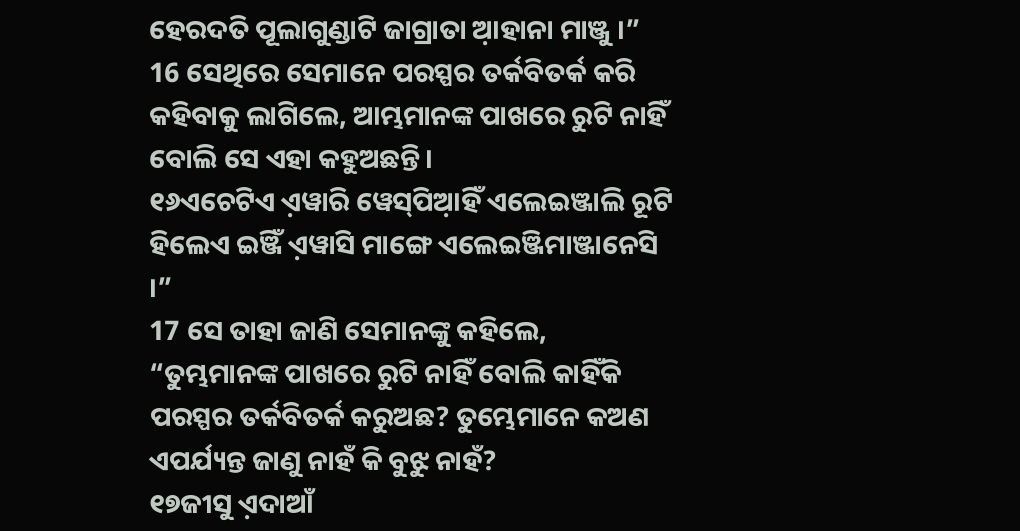ହେରଦତି ପୂଲାଗୁଣ୍ଡାଟି ଜାଗ୍ରାତା ଆ଼ହାନା ମାଞ୍ଜୁ ।”
16 ସେଥିରେ ସେମାନେ ପରସ୍ପର ତର୍କବିତର୍କ କରି କହିବାକୁ ଲାଗିଲେ, ଆମ୍ଭମାନଙ୍କ ପାଖରେ ରୁଟି ନାହିଁ ବୋଲି ସେ ଏହା କହୁଅଛନ୍ତି।
୧୬ଏଚେଟିଏ ଏ଼ୱାରି ୱେସ୍‌ପିଆ଼ହିଁ ଏଲେଇଞ୍ଜାଲି ରୂଟି ହିଲେଏ ଇଞ୍ଜିଁ ଏ଼ୱାସି ମାଙ୍ଗେ ଏଲେଇଞ୍ଜିମାଞ୍ଜାନେସି ।”
17 ସେ ତାହା ଜାଣି ସେମାନଙ୍କୁ କହିଲେ, “ତୁମ୍ଭମାନଙ୍କ ପାଖରେ ରୁଟି ନାହିଁ ବୋଲି କାହିଁକି ପରସ୍ପର ତର୍କବିତର୍କ କରୁଅଛ? ତୁମ୍ଭେମାନେ କଅଣ ଏପର୍ଯ୍ୟନ୍ତ ଜାଣୁ ନାହଁ କି ବୁଝୁ ନାହଁ?
୧୭ଜୀସୁ ଏ଼ଦାଆଁ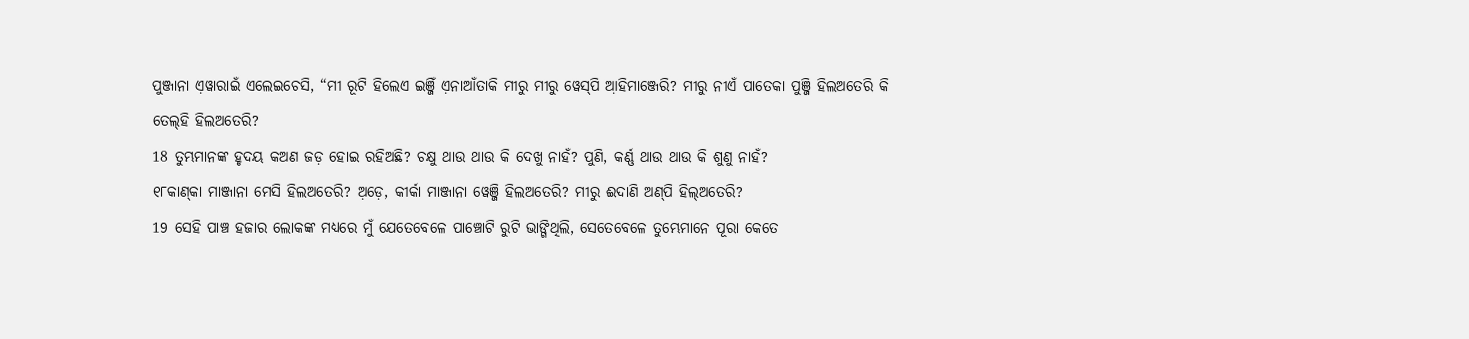ପୁଞ୍ଜାନା ଏ଼ୱାରାଇଁ ଏଲେଇଚେସି, “ମୀ ରୂଟି ହିଲେଏ ଇଞ୍ଜିଁ ଏ଼ନାଆଁତାକି ମୀରୁ ମୀରୁ ୱେସ୍‌ପି ଆ଼ହିମାଞ୍ଜେରି? ମୀରୁ ନୀଏଁ ପାତେକା ପୁଞ୍ଜି ହିଲଅତେରି କି ତେଲ୍‌ହି ହିଲଅତେରି?
18 ତୁମ୍ଭମାନଙ୍କ ହୃଦୟ କଅଣ ଜଡ଼ ହୋଇ ରହିଅଛି? ଚକ୍ଷୁ ଥାଉ ଥାଉ କି ଦେଖୁ ନାହଁ? ପୁଣି, କର୍ଣ୍ଣ ଥାଉ ଥାଉ କି ଶୁଣୁ ନାହଁ?
୧୮କାଣ୍‌କା ମାଞ୍ଜାନା ମେସି ହିଲଅତେରି? ଅ଼ଡ଼େ, କୀର୍କା ମାଞ୍ଜାନା ୱେଞ୍ଜି ହିଲଅତେରି? ମୀରୁ ଈଦାଣି ଅଣ୍‌ପି ହିଲ୍‌ଅତେରି?
19 ସେହି ପାଞ୍ଚ ହଜାର ଲୋକଙ୍କ ମଧ୍ୟରେ ମୁଁ ଯେତେବେଳେ ପାଞ୍ଚୋଟି ରୁଟି ଭାଙ୍ଗିଥିଲି, ସେତେବେଳେ ତୁମ୍ଭେମାନେ ପୂରା କେତେ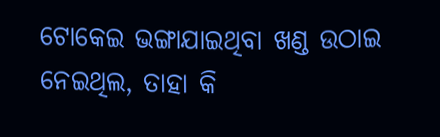ଟୋକେଇ ଭଙ୍ଗାଯାଇଥିବା ଖଣ୍ଡ ଉଠାଇ ନେଇଥିଲ, ତାହା କି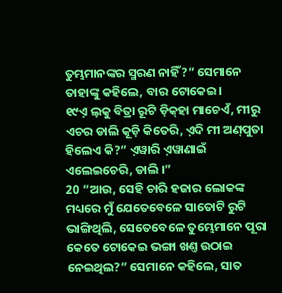ତୁମ୍ଭମାନଙ୍କର ସ୍ମରଣ ନାହିଁ?” ସେମାନେ ତାହାଙ୍କୁ କହିଲେ, ବାର ଟୋକେଇ।
୧୯ଏ଼ ଲ଼କୁ ବିତ୍ରା ରୂଟି ଡ଼ିକ୍‌ହା ମାଚେଏଁ, ମୀରୁ ଏଚର ଡାଲି କୂଡ଼ି କିତେରି, ଏ଼ଦି ମୀ ଅଣ୍‌ପୁତା ହିଲେଏ କି?” ଏ଼ୱାରି ଏ଼ୱାଣାଇଁ ଏଲେଇଚେରି, ଡାଲି ।”
20 “ଆଉ, ସେହି ଚାରି ହଜାର ଲୋକଙ୍କ ମଧ୍ୟରେ ମୁଁ ଯେତେବେଳେ ସାତୋଟି ରୁଟି ଭାଙ୍ଗିଥିଲି, ସେତେବେଳେ ତୁମ୍ଭେମାନେ ପୂରା କେତେ ଟୋକେଇ ଭଙ୍ଗା ଖଣ୍ତ ଉଠାଇ ନେଇଥିଲ?” ସେମାନେ କହିଲେ, ସାତ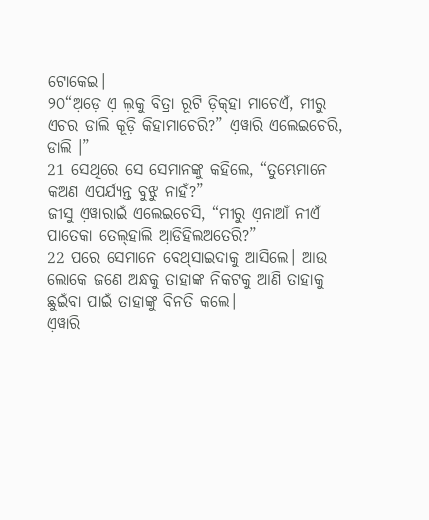ଟୋକେଇ।
୨୦“ଅ଼ଡ଼େ ଏ଼ ଲ଼କୁ ବିତ୍ରା ରୂଟି ଡ଼ିକ୍‌ହା ମାଚେଏଁ, ମୀରୁ ଏଚର ଡାଲି କୂଡ଼ି କିହାମାଚେରି?” ଏ଼ୱାରି ଏଲେଇଚେରି, ଡାଲି ।”
21 ସେଥିରେ ସେ ସେମାନଙ୍କୁ କହିଲେ, “ତୁମ୍ଭେମାନେ କଅଣ ଏପର୍ଯ୍ୟନ୍ତ ବୁଝୁ ନାହଁ?”
ଜୀସୁ ଏ଼ୱାରାଇଁ ଏଲେଇଚେସି, “ମୀରୁ ଏ଼ନାଆଁ ନୀଏଁ ପାତେକା ତେଲ୍‌ହାଲି ଆ଼ଡିହିଲଅତେରି?”
22 ପରେ ସେମାନେ ବେଥ୍‌ସାଇଦାକୁ ଆସିଲେ। ଆଉ ଲୋକେ ଜଣେ ଅନ୍ଧକୁ ତାହାଙ୍କ ନିକଟକୁ ଆଣି ତାହାକୁ ଛୁଇଁବା ପାଇଁ ତାହାଙ୍କୁ ବିନତି କଲେ।
ଏ଼ୱାରି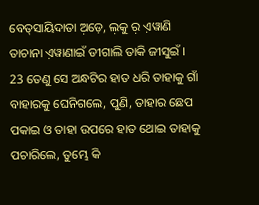ବେତ୍‌ସାୟିଦାତା ଅ଼ଡ଼େ, ଲ଼କୁ ର଼ ଏ଼ୱାଣି ତାଚାନା ଏ଼ୱାଣାଇଁ ଡୀଗାଲି ତାକି ଜୀସୁଇଁ ।
23 ତେଣୁ ସେ ଅନ୍ଧଟିର ହାତ ଧରି ତାହାକୁ ଗାଁ ବାହାରକୁ ଘେନିଗଲେ, ପୁଣି, ତାହାର ଛେପ ପକାଇ ଓ ତାହା ଉପରେ ହାତ ଥୋଇ ତାହାକୁ ପଚାରିଲେ, ତୁମ୍ଭେ କି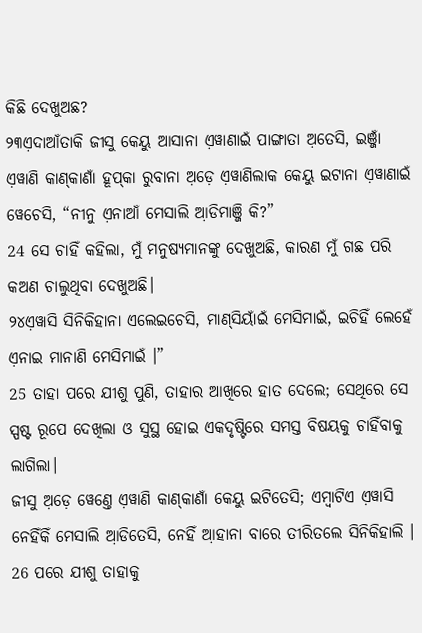କିଛି ଦେଖୁଅଛ?
୨୩ଏ଼ଦାଆଁତାକି ଜୀସୁ କେୟୁ ଆସାନା ଏ଼ୱାଣାଇଁ ପାଙ୍ଗାତା ଅ଼ତେସି, ଇଞ୍ଜାଁ ଏ଼ୱାଣି କାଣ୍‌କାଣାଁ ହୂପ୍‌କା ରୁବାନା ଅ଼ଡ଼େ ଏ଼ୱାଣିଲାକ କେୟୁ ଇଟାନା ଏ଼ୱାଣାଇଁ ୱେଚେସି, “ନୀନୁ ଏ଼ନାଆଁ ମେସାଲି ଆ଼ଡିମାଞ୍ଜି କି?”
24 ସେ ଚାହିଁ କହିଲା, ମୁଁ ମନୁଷ୍ୟମାନଙ୍କୁ ଦେଖୁଅଛି, କାରଣ ମୁଁ ଗଛ ପରି କଅଣ ଚାଲୁଥିବା ଦେଖୁଅଛି।
୨୪ଏ଼ୱାସି ସିନିକିହାନା ଏଲେଇଚେସି, ମାଣ୍‌ସିୟାଁଇଁ ମେସିମାଇଁ, ଇଚିହିଁ ଲେହେଁ ଏ଼ନାଇ ମାନାଣି ମେସିମାଇଁ ।”
25 ତାହା ପରେ ଯୀଶୁ ପୁଣି, ତାହାର ଆଖିରେ ହାତ ଦେଲେ; ସେଥିରେ ସେ ସ୍ପଷ୍ଟ ରୂପେ ଦେଖିଲା ଓ ସୁସ୍ଥ ହୋଇ ଏକଦୃଷ୍ଟିରେ ସମସ୍ତ ବିଷୟକୁ ଚାହିଁବାକୁ ଲାଗିଲା।
ଜୀସୁ ଅ଼ଡ଼େ ୱେଣ୍ତେ ଏ଼ୱାଣି କାଣ୍‌କାଣାଁ କେୟୁ ଇଟିତେସି; ଏମ୍ବାଟିଏ ଏ଼ୱାସି ନେହିଁକିଁ ମେସାଲି ଆ଼ଡିତେସି, ନେହିଁ ଆ଼ହାନା ବାରେ ତୀରିତଲେ ସିନିକିହାଲି ।
26 ପରେ ଯୀଶୁ ତାହାକୁ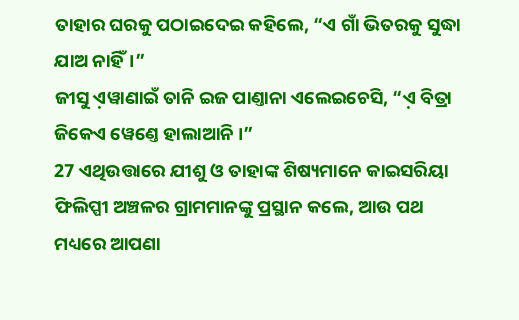ତାହାର ଘରକୁ ପଠାଇଦେଇ କହିଲେ, “ଏ ଗାଁ ଭିତରକୁ ସୁଦ୍ଧା ଯାଅ ନାହିଁ।”
ଜୀସୁ ଏ଼ୱାଣାଇଁ ତାନି ଇଜ ପାଣ୍ତାନା ଏଲେଇଚେସି, “ଏ଼ ବିତ୍ରା ଜିକେଏ ୱେଣ୍ତେ ହାଲାଆନି ।”
27 ଏଥିଉତ୍ତାରେ ଯୀଶୁ ଓ ତାହାଙ୍କ ଶିଷ୍ୟମାନେ କାଇସରିୟା ଫିଲିପ୍ପୀ ଅଞ୍ଚଳର ଗ୍ରାମମାନଙ୍କୁ ପ୍ରସ୍ଥାନ କଲେ, ଆଉ ପଥ ମଧ୍ୟରେ ଆପଣା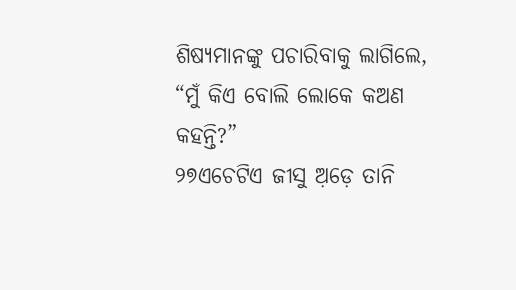ଶିଷ୍ୟମାନଙ୍କୁ ପଚାରିବାକୁ ଲାଗିଲେ, “ମୁଁ କିଏ ବୋଲି ଲୋକେ କଅଣ କହନ୍ତି?”
୨୭ଏଚେଟିଏ ଜୀସୁ ଅ଼ଡ଼େ ତାନି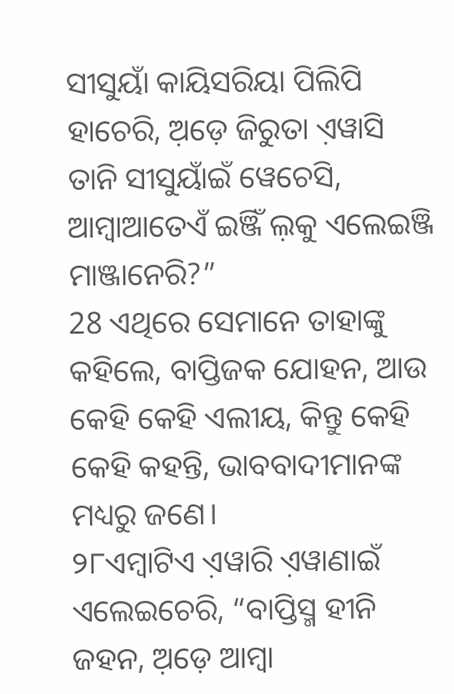ସୀସୁୟାଁ କାୟିସରିୟା ପିଲିପି ହାଚେରି, ଅ଼ଡ଼େ ଜିରୁତା ଏ଼ୱାସି ତାନି ସୀସୁୟାଁଇଁ ୱେଚେସି, ଆମ୍ବାଆତେଏଁ ଇଞ୍ଜିଁ ଲ଼କୁ ଏଲେଇଞ୍ଜି ମାଞ୍ଜାନେରି?”
28 ଏଥିରେ ସେମାନେ ତାହାଙ୍କୁ କହିଲେ, ବାପ୍ତିଜକ ଯୋହନ, ଆଉ କେହି କେହି ଏଲୀୟ, କିନ୍ତୁ କେହି କେହି କହନ୍ତି, ଭାବବାଦୀମାନଙ୍କ ମଧ୍ୟରୁ ଜଣେ।
୨୮ଏମ୍ବାଟିଏ ଏ଼ୱାରି ଏ଼ୱାଣାଇଁ ଏଲେଇଚେରି, “ବାପ୍ତିସ୍ମ ହୀନି ଜହନ, ଅ଼ଡ଼େ ଆମ୍ବା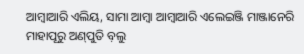ଆମ୍ବାଆରି ଏଲିୟ, ସାମା ଆମ୍ବା ଆମ୍ବାଆରି ଏଲେଇଞ୍ଜି ମାଞ୍ଜାନେରି ମାହାପୂରୁ ଅଣ୍‌ପୁତି ବ଼ଲୁ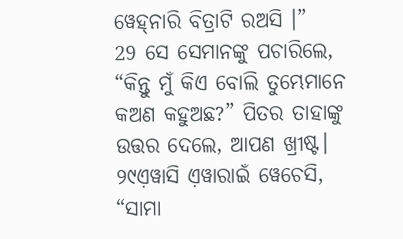ୱେହ୍‌ନାରି ବିତ୍ରାଟି ରଅସି ।”
29 ସେ ସେମାନଙ୍କୁ ପଚାରିଲେ, “କିନ୍ତୁ ମୁଁ କିଏ ବୋଲି ତୁମ୍ଭେମାନେ କଅଣ କହୁଅଛ?” ପିତର ତାହାଙ୍କୁ ଉତ୍ତର ଦେଲେ, ଆପଣ ଖ୍ରୀଷ୍ଟ।
୨୯ଏ଼ୱାସି ଏ଼ୱାରାଇଁ ୱେଚେସି, “ସାମା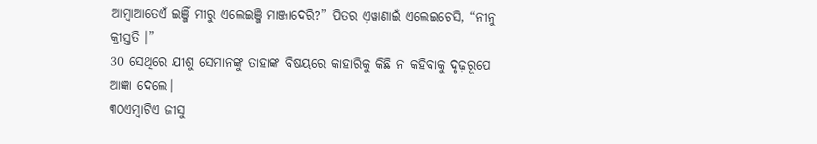ଆମ୍ବାଆତେଏଁ ଇଞ୍ଜିଁ ମୀରୁ ଏଲେଇଞ୍ଜି ମାଞ୍ଜାଦେରି?” ପିତର ଏ଼ୱାଣାଇଁ ଏଲେଇଚେସି, “ନୀନୁ କ୍ରୀସ୍ତତି ।”
30 ସେଥିରେ ଯୀଶୁ ସେମାନଙ୍କୁ ତାହାଙ୍କ ବିଷୟରେ କାହାରିକୁ କିଛି ନ କହିବାକୁ ଦୃଢ଼ରୂପେ ଆଜ୍ଞା ଦେଲେ।
୩୦ଏମ୍ବାଟିଏ ଜୀସୁ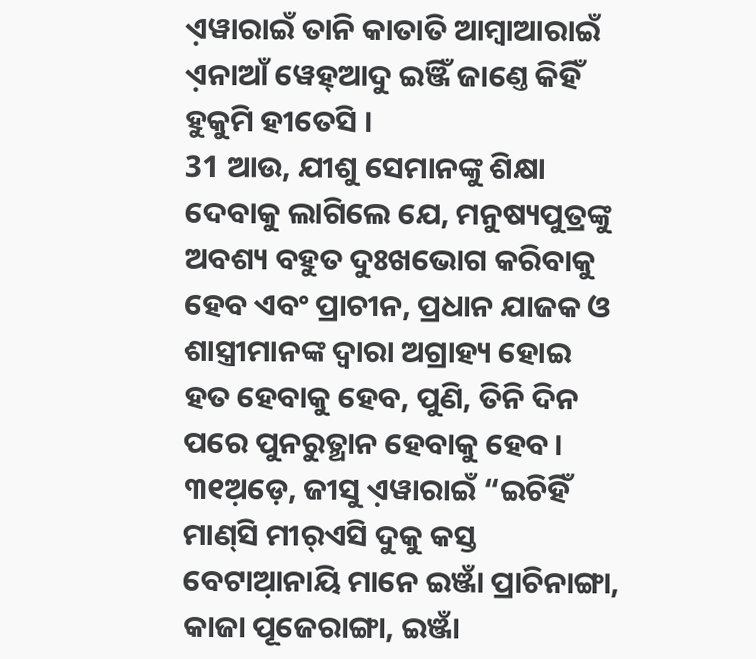ଏ଼ୱାରାଇଁ ତାନି କାତାତି ଆମ୍ବାଆରାଇଁ ଏ଼ନାଆଁ ୱେହ୍‌ଆଦୁ ଇଞ୍ଜିଁ ଜାଣ୍ତେ କିହିଁ ହୁକୁମି ହୀତେସି ।
31 ଆଉ, ଯୀଶୁ ସେମାନଙ୍କୁ ଶିକ୍ଷା ଦେବାକୁ ଲାଗିଲେ ଯେ, ମନୁଷ୍ୟପୁତ୍ରଙ୍କୁ ଅବଶ୍ୟ ବହୁତ ଦୁଃଖଭୋଗ କରିବାକୁ ହେବ ଏବଂ ପ୍ରାଚୀନ, ପ୍ରଧାନ ଯାଜକ ଓ ଶାସ୍ତ୍ରୀମାନଙ୍କ ଦ୍ୱାରା ଅଗ୍ରାହ୍ୟ ହୋଇ ହତ ହେବାକୁ ହେବ, ପୁଣି, ତିନି ଦିନ ପରେ ପୁନରୁତ୍ଥାନ ହେବାକୁ ହେବ।
୩୧ଅ଼ଡ଼େ, ଜୀସୁ ଏ଼ୱାରାଇଁ “ଇଚିହିଁ ମାଣ୍‌ସି ମୀର୍‌ଏସି ଦୁକୁ କସ୍ତ ବେଟାଆ଼ନାୟି ମାନେ ଇଞ୍ଜାଁ ପ୍ରାଚିନାଙ୍ଗା, କାଜା ପୂଜେରାଙ୍ଗା, ଇଞ୍ଜାଁ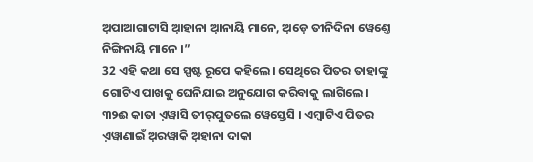ଅ଼ପାଆଗାଟାସି ଆ଼ହାନା ଆ଼ନାୟି ମାନେ, ଅ଼ଡ଼େ ତୀନିଦିନା ୱେଣ୍ତେ ନିଙ୍ଗିନାୟି ମାନେ ।”
32 ଏହି କଥା ସେ ସ୍ପଷ୍ଟ ରୂପେ କହିଲେ। ସେଥିରେ ପିତର ତାହାଙ୍କୁ ଗୋଟିଏ ପାଖକୁ ଘେନିଯାଇ ଅନୁଯୋଗ କରିବାକୁ ଲାଗିଲେ।
୩୨ଈ କାତା ଏ଼ୱାସି ତୀର୍‌ପୁତଲେ ୱେସ୍ତେସି । ଏମ୍ବାଟିଏ ପିତର ଏ଼ୱାଣାଇଁ ଅ଼ରୱାକି ଅ଼ହାନା ଦାକା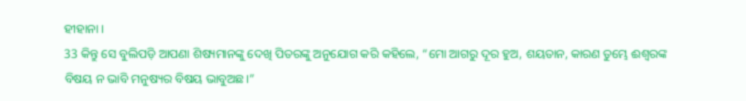ହୀହାନା ।
33 କିନ୍ତୁ ସେ ବୁଲିପଡ଼ି ଆପଣା ଶିଷ୍ୟମାନଙ୍କୁ ଦେଖି ପିତରଙ୍କୁ ଅନୁଯୋଗ କରି କହିଲେ, “ମୋ ଆଗରୁ ଦୂର ହୁଅ, ଶୟତାନ, କାରଣ ତୁମ୍ଭେ ଈଶ୍ବରଙ୍କ ବିଷୟ ନ ଭାବି ମନୁଷ୍ୟର ବିଷୟ ଭାବୁଅଛ।”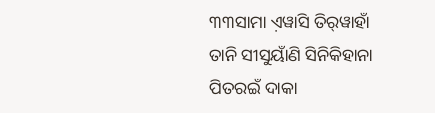୩୩ସାମା ଏ଼ୱାସି ତିର୍‌ୱାହାଁ ତାନି ସୀସୁୟାଁଣି ସିନିକିହାନା ପିତରଇଁ ଦାକା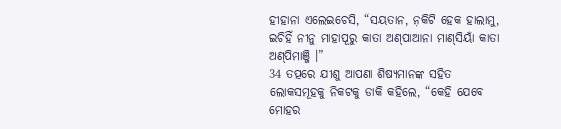ହୀହାନା ଏଲେଇଚେସି, “ସୟତାନ, ନ଼କିଟି ହେକ ହାଲାମୁ, ଇଚିହିଁ ନୀନୁ ମାହାପୂରୁ କାତା ଅଣ୍‌ପାଆନା ମାଣ୍‌ସିୟାଁ କାତା ଅଣ୍‌ପିମାଞ୍ଜି ।”
34 ତତ୍ପରେ ଯୀଶୁ ଆପଣା ଶିଷ୍ୟମାନଙ୍କ ସହିତ ଲୋକସମୂହକୁ ନିକଟକୁ ଡାକି କହିଲେ, “କେହି ଯେବେ ମୋହର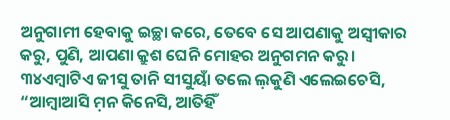ଅନୁଗାମୀ ହେବାକୁ ଇଚ୍ଛା କରେ, ତେବେ ସେ ଆପଣାକୁ ଅସ୍ୱୀକାର କରୁ, ପୁଣି, ଆପଣା କ୍ରୁଶ ଘେନି ମୋହର ଅନୁଗମନ କରୁ।
୩୪ଏମ୍ବାଟିଏ ଜୀସୁ ତାନି ସୀସୁୟାଁ ତଲେ ଲ଼କୁଣି ଏଲେଇଚେସି, “ଆମ୍ବାଆସି ମ଼ନ କିନେସି, ଆତିହିଁ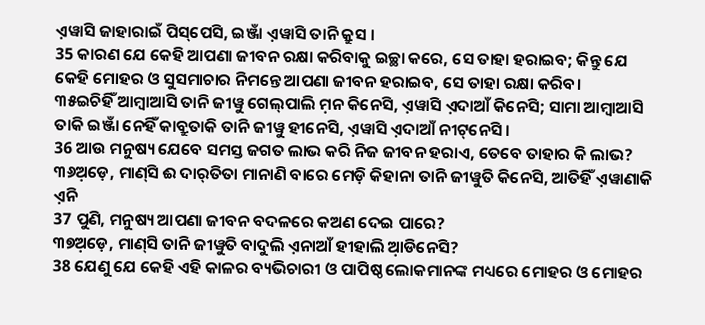ଏ଼ୱାସି ଜାହାରାଇଁ ପିସ୍‌ପେସି, ଇଞ୍ଜାଁ ଏ଼ୱାସି ତାନି କ୍ରୁସ ।
35 କାରଣ ଯେ କେହି ଆପଣା ଜୀବନ ରକ୍ଷା କରିବାକୁ ଇଚ୍ଛା କରେ, ସେ ତାହା ହରାଇବ; କିନ୍ତୁ ଯେ କେହି ମୋହର ଓ ସୁସମାଚାର ନିମନ୍ତେ ଆପଣା ଜୀବନ ହରାଇବ, ସେ ତାହା ରକ୍ଷା କରିବ।
୩୫ଇଚିହିଁ ଆମ୍ବାଆସି ତାନି ଜୀୱୁ ଗେଲ୍‌ପାଲି ମ଼ନ କିନେସି, ଏ଼ୱାସି ଏ଼ଦାଆଁ କିନେସି; ସାମା ଆମ୍ବାଆସି ତାକି ଇଞ୍ଜାଁ ନେହିଁ କାବ୍ରୁତାକି ତାନି ଜୀୱୁ ହୀନେସି, ଏ଼ୱାସି ଏ଼ଦାଆଁ ନୀଟ୍‌ନେସି ।
36 ଆଉ ମନୁଷ୍ୟ ଯେବେ ସମସ୍ତ ଜଗତ ଲାଭ କରି ନିଜ ଜୀବନ ହରାଏ, ତେବେ ତାହାର କି ଲାଭ?
୩୬ଅ଼ଡ଼େ, ମାଣ୍‌ସି ଈ ଦାର୍‌ତିତା ମାନାଣି ବାରେ ମେଡ଼ି କିହାନା ତାନି ଜୀୱୁତି କିନେସି, ଆତିହିଁ ଏ଼ୱାଣାକି ଏ଼ନି
37 ପୁଣି, ମନୁଷ୍ୟ ଆପଣା ଜୀବନ ବଦଳରେ କଅଣ ଦେଇ ପାରେ?
୩୭ଅ଼ଡ଼େ, ମାଣ୍‌ସି ତାନି ଜୀୱୁତି ବାଦୁଲି ଏ଼ନାଆଁ ହୀହାଲି ଆ଼ଡିନେସି?
38 ଯେଣୁ ଯେ କେହି ଏହି କାଳର ବ୍ୟଭିଚାରୀ ଓ ପାପିଷ୍ଠ ଲୋକମାନଙ୍କ ମଧ୍ୟରେ ମୋହର ଓ ମୋହର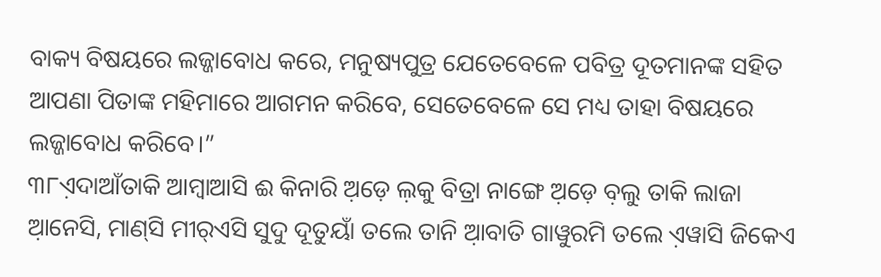ବାକ୍ୟ ବିଷୟରେ ଲଜ୍ଜାବୋଧ କରେ, ମନୁଷ୍ୟପୁତ୍ର ଯେତେବେଳେ ପବିତ୍ର ଦୂତମାନଙ୍କ ସହିତ ଆପଣା ପିତାଙ୍କ ମହିମାରେ ଆଗମନ କରିବେ, ସେତେବେଳେ ସେ ମଧ୍ୟ ତାହା ବିଷୟରେ ଲଜ୍ଜାବୋଧ କରିବେ।”
୩୮ଏ଼ଦାଆଁତାକି ଆମ୍ବାଆସି ଈ କିନାରି ଅ଼ଡ଼େ ଲ଼କୁ ବିତ୍ରା ନାଙ୍ଗେ ଅ଼ଡ଼େ ବ଼ଲୁ ତାକି ଲାଜା ଆ଼ନେସି, ମାଣ୍‌ସି ମୀର୍‌ଏସି ସୁଦୁ ଦୂତୁୟାଁ ତଲେ ତାନି ଆ଼ବାତି ଗାୱୁରମି ତଲେ ଏ଼ୱାସି ଜିକେଏ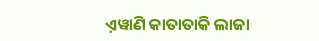ଏ଼ୱାଣି କାତାତାକି ଲାଜା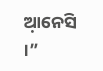ଆ଼ନେସି ।”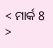< ମାର୍କ 8 >